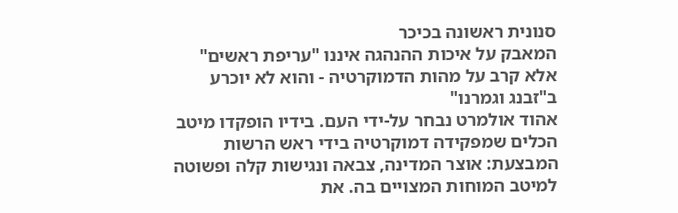סנונית ראשונה בכיכר
המאבק על איכות ההנהגה איננו "עריפת ראשים" אלא קרב על מהות הדמוקרטיה - והוא לא יוכרע ב"זבנג וגמרנו"
אהוד אולמרט נבחר על-ידי העם. בידיו הופקדו מיטב הכלים שמפקידה דמוקרטיה בידי ראש הרשות המבצעת: אוצר המדינה, צבאה ונגישות קלה ופשוטה למיטב המוחות המצויים בה. את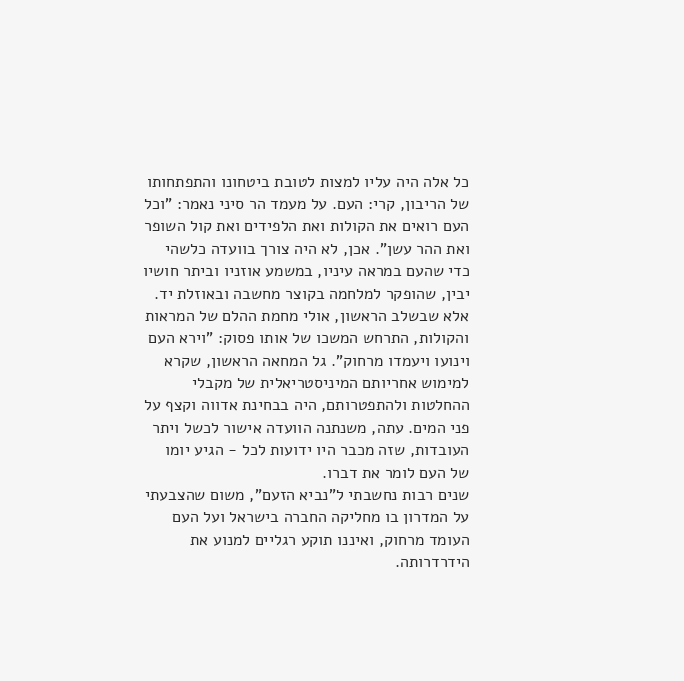כל אלה היה עליו למצות לטובת ביטחונו והתפתחותו של הריבון, קרי: העם. על מעמד הר סיני נאמר: "וכל העם רואים את הקולות ואת הלפידים ואת קול השופר ואת ההר עשן". אכן, לא היה צורך בוועדה כלשהי כדי שהעם במראה עיניו, במשמע אוזניו וביתר חושיו יבין, שהופקר למלחמה בקוצר מחשבה ובאוזלת יד. אלא שבשלב הראשון, אולי מחמת ההלם של המראות והקולות, התרחש המשכו של אותו פסוק: "וירא העם וינועו ויעמדו מרחוק". גל המחאה הראשון, שקרא למימוש אחריותם המיניסטריאלית של מקבלי ההחלטות ולהתפטרותם, היה בבחינת אדווה וקצף על פני המים. עתה, משנתנה הוועדה אישור לכשל ויתר העובדות, שזה מכבר היו ידועות לכל - הגיע יומו של העם לומר את דברו.
שנים רבות נחשבתי ל"נביא הזעם", משום שהצבעתי על המדרון בו מחליקה החברה בישראל ועל העם העומד מרחוק, ואיננו תוקע רגליים למנוע את הידרדרותה.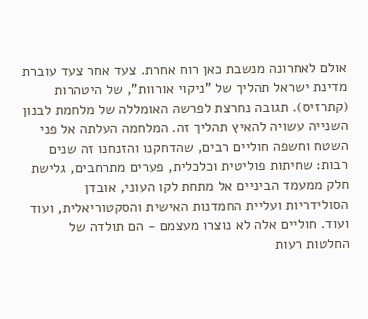אולם לאחרונה מנשבת כאן רוח אחרת. צעד אחר צעד עוברת מדינת ישראל תהליך של "ניקוי אורוות", של היטהרות (קתרזיס). תגובה נחרצת לפרשה האומללה של מלחמת לבנון השנייה עשויה להאיץ תהליך זה. המלחמה העלתה אל פני השטח וחשפה חוליים רבים, שהדחקנו והזנחנו זה שנים רבות: שחיתות פוליטית וכלכלית, פערים מתרחבים, גלישת חלק ממעמד הביניים אל מתחת לקו העוני, אובדן הסולידריות ועליית החמדנות האישית והסקטוריאלית, ועוד ועוד. חוליים אלה לא נוצרו מעצמם - הם תולדה של החלטות רעות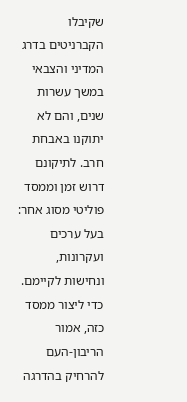שקיבלו הקברניטים בדרג המדיני והצבאי במשך עשרות שנים, והם לא יתוקנו באבחת חרב. לתיקונם דרוש זמן וממסד פוליטי מסוג אחר: בעל ערכים
ועקרונות, ונחישות לקיימם.
כדי ליצור ממסד כזה, אמור הריבון-העם להרחיק בהדרגה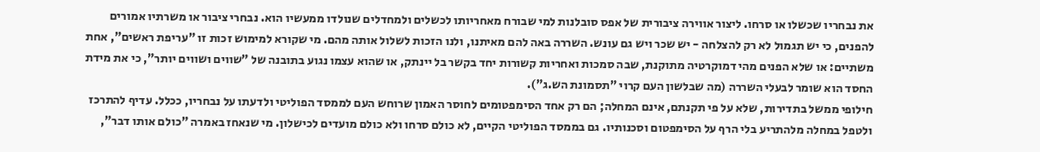את נבחריו שכשלו או סרחו. ליצור אווירה ציבורית של אפס סובלנות למי שבורח מאחריותו לכשלים ולמחדלים שנולדו ממעשיו הוא. נבחרי ציבור או משרתיו אמורים להפנים, כי יש תגמול לא רק להצלחה - יש שכר ויש גם עונש. השררה באה להם מאיתנו, ולנו הזכות לשלול אותה מהם. מי שקורא למימוש זכות זו "עריפת ראשים", אחת משתיים: או שלא הפנים מהי דמוקרטיה מתוקנת, שבה סמכות ואחריות קשורות יחד בקשר בל יינתק, או שהוא עצמו נגוע בתובנה של "שווים ושווים יותר", כי את מידת החסד הוא שומר לבעלי השררה (מה שבלשון העם קרוי "תסמונת הש.ג").
חילופי ממשל בתדירות, שלא על פי תקנתם, אינם המחלה; הם רק אחד הסימפטומים לחוסר האמון שרוחש העם לממסד הפוליטי ולדעתו על נבחריו, ככלל. עדיף להתרכז ולטפל במחלה מלהתריע בלי הרף על הסימפטום וסכנותיו. גם בממסד הפוליטי הקיים, לא כולם סרחו ולא כולם מועדים לכישלון. מי שנאחז באמרה "כולם אותו דבר",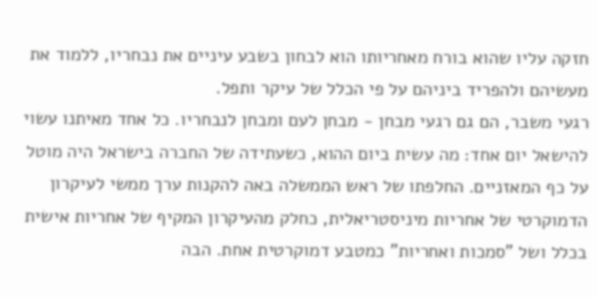חזקה עליו שהוא בורח מאחריותו הוא לבחון בשבע עיניים את נבחריו, ללמוד את מעשיהם ולהפריד ביניהם על פי הכלל של עיקר ותפל.
רגעי משבר, הם גם רגעי מבחן - מבחן לעם ומבחן לנבחריו. כל אחד מאיתנו עשוי להישאל יום אחד: מה עשית ביום ההוא, כשעתידה של החברה בישראל היה מוטל על כף המאזניים. החלפתו של ראש הממשלה באה להקנות ערך ממשי לעיקרון הדמוקרטי של אחריות מיניסטריאלית, כחלק מהעיקרון המקיף של אחריות אישית בכלל ושל "סמכות ואחריות" כמטבע דמוקרטית אחת. הבה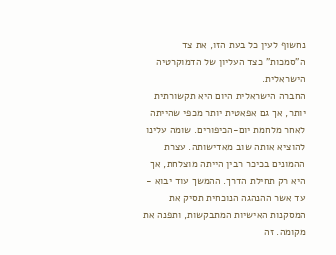נחשוף לעין כל בעת הזו, את צד ה"סמכות" כצד העליון של הדמוקרטיה הישראלית.
החברה הישראלית היום היא תקשורתית יותר, אך גם אפאטית יותר מכפי שהייתה לאחר מלחמת יום-הכיפורים. שומה עלינו להוציא אותה שוב מאדישותה. עצרת ההמונים בכיכר רבין הייתה מוצלחת, אך היא רק תחילת הדרך. ההמשך עוד יבוא - עד אשר ההנהגה הנוכחית תסיק את המסקנות האישיות המתבקשות, ותפנה את מקומה. זה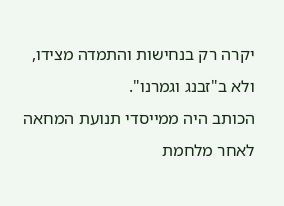יקרה רק בנחישות והתמדה מצידו, ולא ב"זבנג וגמרנו".
הכותב היה ממייסדי תנועת המחאה לאחר מלחמת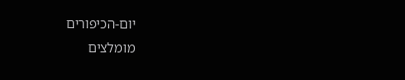יום-הכיפורים
מומלצים